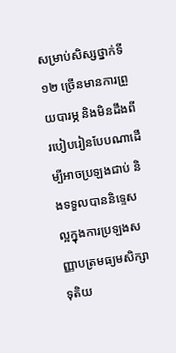សម្រាប់សិស្សថ្នាក់ទី១២ ច្រើនមានការព្រួយបារម្ភ និងមិនដឹងពីរបៀបរៀនបែបណាដើម្បីអាចប្រឡងជាប់ និងទទួលបាននិទ្ទេសល្អក្នុងការប្រឡងសញ្ញាបត្រមធ្យមសិក្សាទុតិយ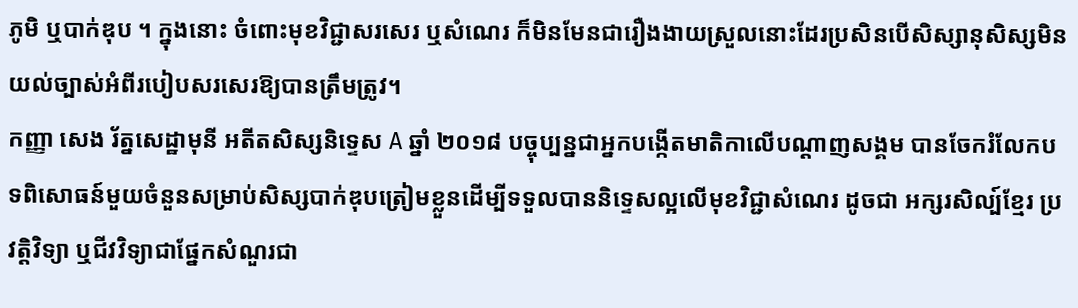ភូមិ ឬបាក់ឌុប ។ ក្នុងនោះ ចំពោះមុខវិជ្ជាសរសេរ ឬសំណេរ ក៏មិនមែនជារឿងងាយស្រួលនោះដែរប្រសិនបើសិស្សានុសិស្សមិនយល់ច្បាស់អំពីរបៀបសរសេរឱ្យបានត្រឹមត្រូវ។
កញ្ញា សេង រ័ត្នសេដ្ឋាមុនី អតីតសិស្សនិទ្ទេស A ឆ្នាំ ២០១៨ បច្ចុប្បន្នជាអ្នកបង្កើតមាតិកាលើបណ្ដាញសង្គម បានចែករំលែកបទពិសោធន៍មួយចំនួនសម្រាប់សិស្សបាក់ឌុបត្រៀមខ្លួនដើម្បីទទួលបាននិទ្ទេសល្អលើមុខវិជ្ជាសំណេរ ដូចជា អក្សរសិល្ប៍ខ្មែរ ប្រវត្តិវិទ្យា ឬជីវវិទ្យាជាផ្នែកសំណួរជា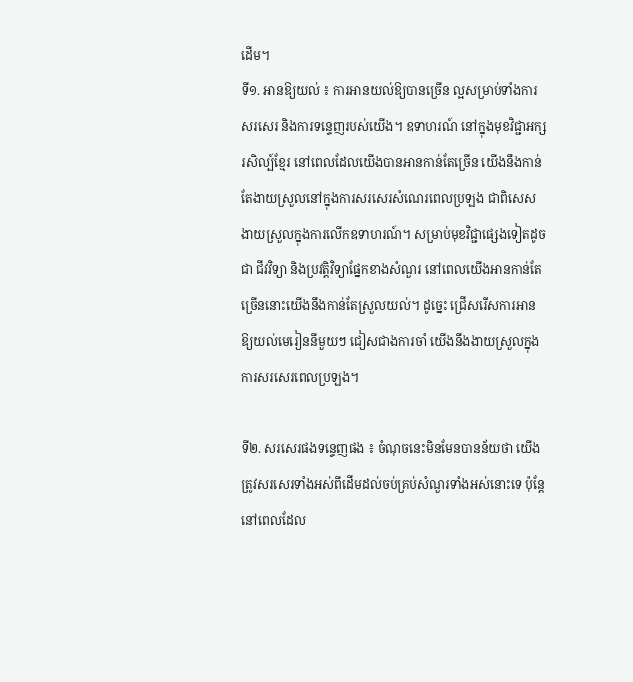ដើម។
ទី១. អានឱ្យយល់ ៖ ការអានយល់ឱ្យបានច្រើន ល្អសម្រាប់ទាំងការសរសេរ និងការទន្ទេញរបស់យើង។ ឧទាហរណ៍ នៅក្នុងមុខវិជ្ជាអក្សរសិល្ប៍ខ្មែរ នៅពេលដែលយើងបានអានកាន់តែច្រើន យើងនឹងកាន់តែងាយស្រួលនៅក្នុងការសរសេរសំណេរពេលប្រឡង ជាពិសេស ងាយស្រួលក្នុងការលើកឧទាហរណ៍។ សម្រាប់មុខវិជ្ជាផ្សេងទៀតដូចជា ជីវវិទ្យា និងប្រវត្តិវិទ្យាផ្នែកខាងសំណួរ នៅពេលយើងអានកាន់តែច្រើននោះយើងនឹងកាន់តែស្រួលយល់។ ដូច្នេះ ជ្រើសរើសការអានឱ្យយល់មេរៀននីមួយៗ ជៀសជាងការចាំ យើងនឹងងាយស្រួលក្នុងការសរសេរពេលប្រឡង។

ទី២. សរសេរផងទន្ទេញផង ៖ ចំណុចនេះមិនមែនបានន័យថា យើងត្រូវសរសេរទាំងអស់ពីដើមដល់ចប់គ្រប់សំណួរទាំងអស់នោះទេ ប៉ុន្តែនៅពេលដែល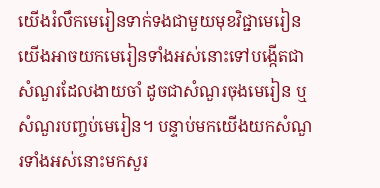យើងរំលឹកមេរៀនទាក់ទងជាមួយមុខវិជ្ជាមេរៀន យើងអាចយកមេរៀនទាំងអស់នោះទៅបង្កើតជាសំណួរដែលងាយចាំ ដូចជាសំណួរចុងមេរៀន ឬសំណួរបញ្ចប់មេរៀន។ បន្ទាប់មកយើងយកសំណួរទាំងអស់នោះមកសួរ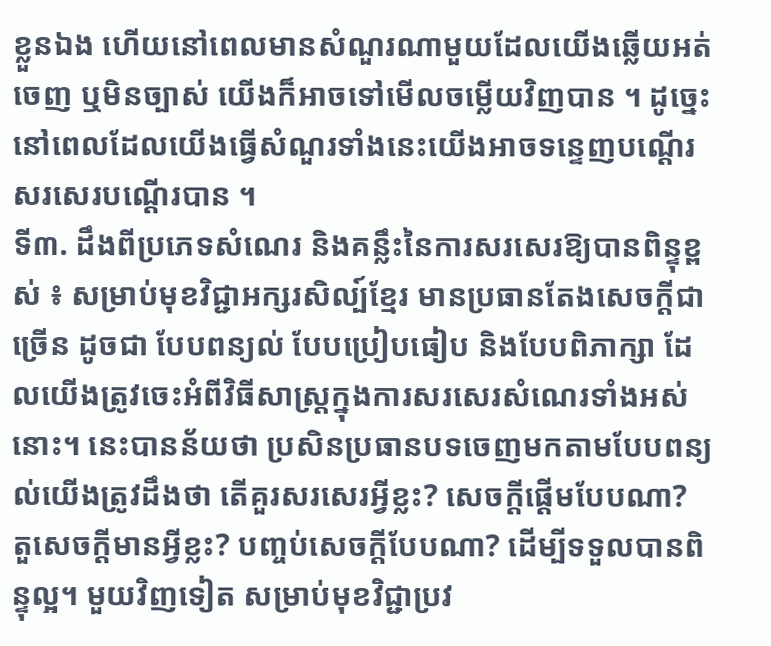ខ្លួនឯង ហើយនៅពេលមានសំណួរណាមួយដែលយើងឆ្លើយអត់ចេញ ឬមិនច្បាស់ យើងក៏អាចទៅមើលចម្លើយវិញបាន ។ ដូច្នេះ នៅពេលដែលយើងធ្វើសំណួរទាំងនេះយើងអាចទន្ទេញបណ្ដើរសរសេរបណ្ដើរបាន ។
ទី៣. ដឹងពីប្រភេទសំណេរ និងគន្លឹះនៃការសរសេរឱ្យបានពិន្ទុខ្ពស់ ៖ សម្រាប់មុខវិជ្ជាអក្សរសិល្ប៍ខ្មែរ មានប្រធានតែងសេចក្ដីជាច្រើន ដូចជា បែបពន្យល់ បែបប្រៀបធៀប និងបែបពិភាក្សា ដែលយើងត្រូវចេះអំពីវិធីសាស្រ្តក្នុងការសរសេរសំណេរទាំងអស់នោះ។ នេះបានន័យថា ប្រសិនប្រធានបទចេញមកតាមបែបពន្យល់យើងត្រូវដឹងថា តើគួរសរសេរអ្វីខ្លះ? សេចក្ដីផ្ដើមបែបណា? តួសេចក្ដីមានអ្វីខ្លះ? បញ្ចប់សេចក្ដីបែបណា? ដើម្បីទទួលបានពិន្ទុល្អ។ មួយវិញទៀត សម្រាប់មុខវិជ្ជាប្រវ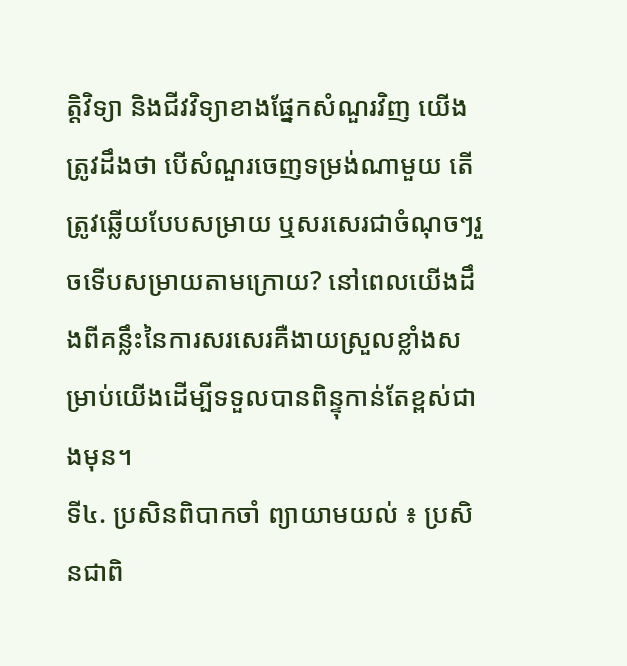ត្តិវិទ្យា និងជីវវិទ្យាខាងផ្នែកសំណួរវិញ យើងត្រូវដឹងថា បើសំណួរចេញទម្រង់ណាមួយ តើត្រូវឆ្លើយបែបសម្រាយ ឬសរសេរជាចំណុចៗរួចទើបសម្រាយតាមក្រោយ? នៅពេលយើងដឹងពីគន្លឹះនៃការសរសេរគឺងាយស្រួលខ្លាំងសម្រាប់យើងដើម្បីទទួលបានពិន្ទុកាន់តែខ្ពស់ជាងមុន។
ទី៤. ប្រសិនពិបាកចាំ ព្យាយាមយល់ ៖ ប្រសិនជាពិ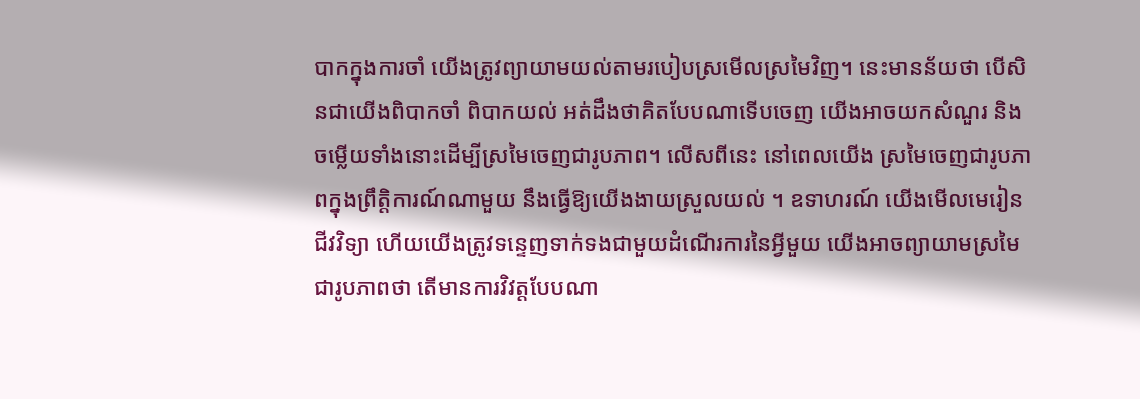បាកក្នុងការចាំ យើងត្រូវព្យាយាមយល់តាមរបៀបស្រមើលស្រមៃវិញ។ នេះមានន័យថា បើសិនជាយើងពិបាកចាំ ពិបាកយល់ អត់ដឹងថាគិតបែបណាទើបចេញ យើងអាចយកសំណួរ និងចម្លើយទាំងនោះដើម្បីស្រមៃចេញជារូបភាព។ លើសពីនេះ នៅពេលយើង ស្រមៃចេញជារូបភាពក្នុងព្រឹត្តិការណ៍ណាមួយ នឹងធ្វើឱ្យយើងងាយស្រួលយល់ ។ ឧទាហរណ៍ យើងមើលមេរៀនជីវវិទ្យា ហើយយើងត្រូវទន្ទេញទាក់ទងជាមួយដំណើរការនៃអ្វីមួយ យើងអាចព្យាយាមស្រមៃជារូបភាពថា តើមានការវិវត្តបែបណា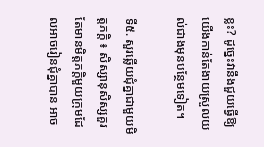ខ្លះ? ដូច្នេះវានឹងជួយធ្វើឱ្យយើងកាន់តែងាយស្រួលយល់ជាងមុនបន្ថែមទៀត។

ទី៥. សួរឆ្លើយជុំគ្នាជាមួយមិត្តភក្តិ ៖ សិស្សានុសិស្សគួរតែមានមិត្តភក្ដិមួយក្រុមដែលអាចរៀនជុំគ្នាបាន អាច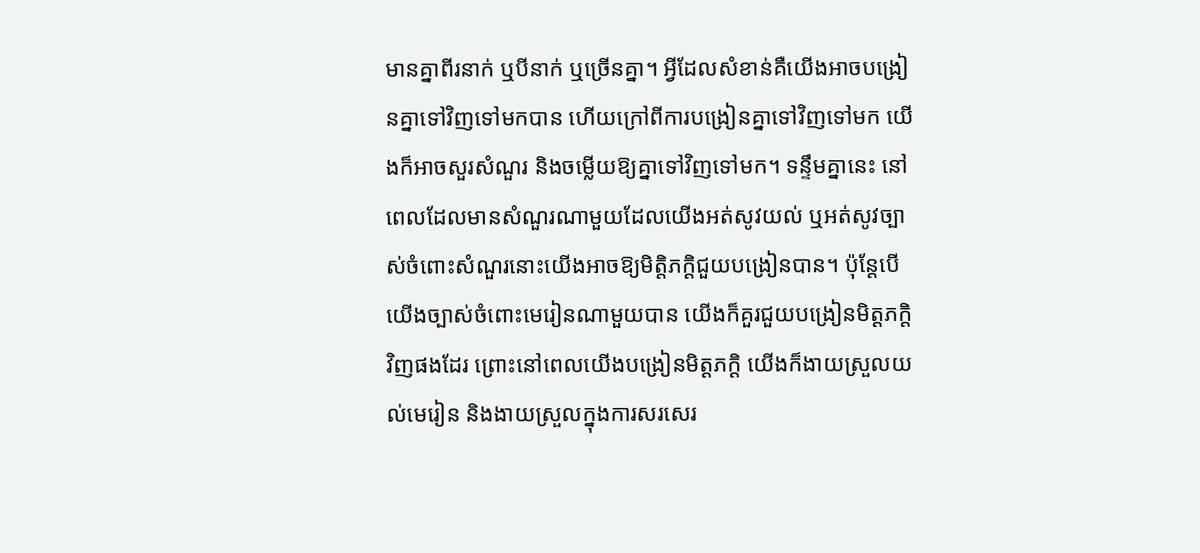មានគ្នាពីរនាក់ ឬបីនាក់ ឬច្រើនគ្នា។ អ្វីដែលសំខាន់គឺយើងអាចបង្រៀនគ្នាទៅវិញទៅមកបាន ហើយក្រៅពីការបង្រៀនគ្នាទៅវិញទៅមក យើងក៏អាចសួរសំណួរ និងចម្លើយឱ្យគ្នាទៅវិញទៅមក។ ទន្ទឹមគ្នានេះ នៅពេលដែលមានសំណួរណាមួយដែលយើងអត់សូវយល់ ឬអត់សូវច្បាស់ចំពោះសំណួរនោះយើងអាចឱ្យមិត្តិភក្ដិជួយបង្រៀនបាន។ ប៉ុន្តែបើយើងច្បាស់ចំពោះមេរៀនណាមួយបាន យើងក៏គួរជួយបង្រៀនមិត្តភក្ដិវិញផងដែរ ព្រោះនៅពេលយើងបង្រៀនមិត្តភក្ដិ យើងក៏ងាយស្រួលយល់មេរៀន និងងាយស្រួលក្នុងការសរសេរ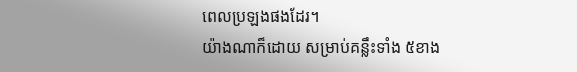ពេលប្រឡងផងដែរ។
យ៉ាងណាក៏ដោយ សម្រាប់គន្លឹះទាំង ៥ខាង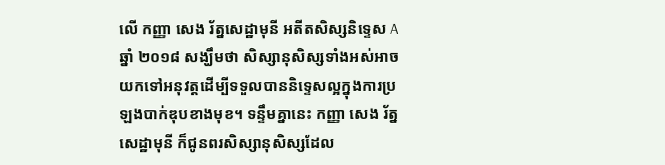លើ កញ្ញា សេង រ័ត្នសេដ្ឋាមុនី អតីតសិស្សនិទ្ទេស A ឆ្នាំ ២០១៨ សង្ឃឹមថា សិស្សានុសិស្សទាំងអស់អាចយកទៅអនុវត្តដើម្បីទទួលបាននិទ្ទេសល្អក្នុងការប្រឡងបាក់ឌុបខាងមុខ។ ទន្ទឹមគ្នានេះ កញ្ញា សេង រ័ត្នសេដ្ឋាមុនី ក៏ជូនពរសិស្សានុសិស្សដែល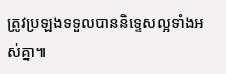ត្រូវប្រឡងទទួលបាននិទ្ទេសល្អទាំងអស់គ្នា៕